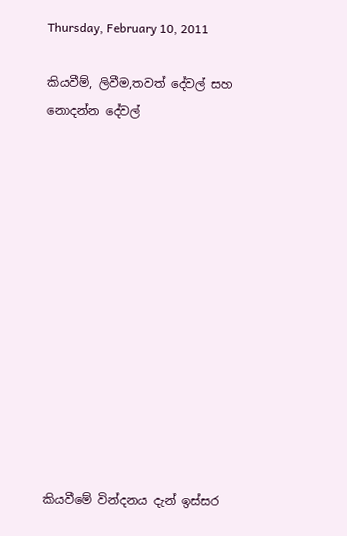Thursday, February 10, 2011

කියවීම්, ලිවීම,තවත් දේවල් සහ නොදන්න දේවල්













කියවීමේ වින්දනය දැන් ඉස්සර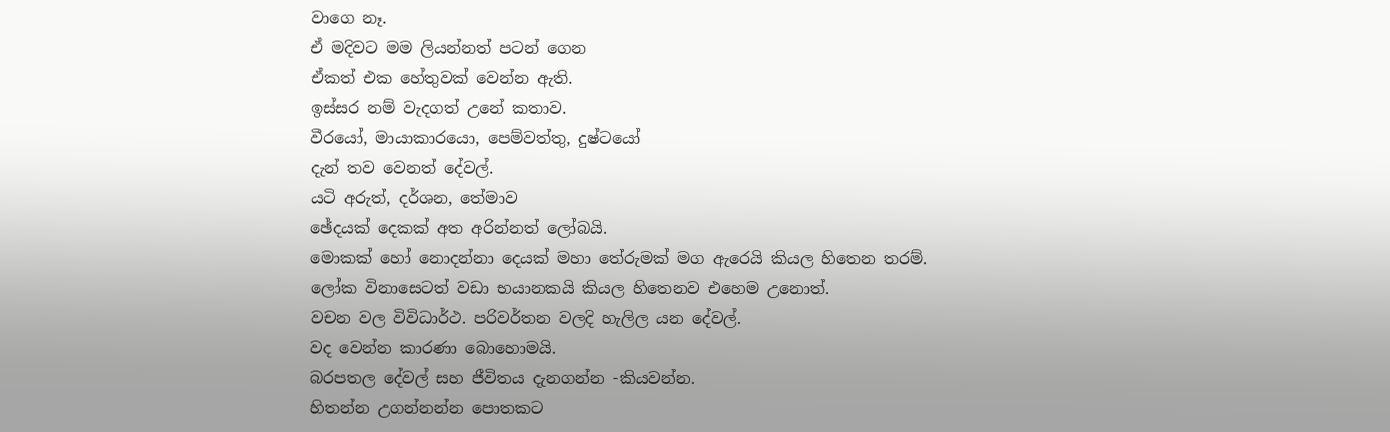වාගෙ නෑ.
ඒ මදිවට මම ලියන්නත් පටන් ගෙන
ඒකත් එක හේතුවක් වෙන්න ඇති.
ඉස්සර නම් වැදගත් උනේ කතාව.
වීරයෝ, මායාකාරයො, පෙම්වත්තු, දුෂ්ටයෝ
දැන් තව වෙනත් දේවල්.
යටි අරුත්, දර්ශන, තේමාව
ඡේදයක් දෙකක් අත අරින්නත් ලෝබයි.
මොකක් හෝ නොදන්නා දෙයක් මහා තේරුමක් මග ඇරෙයි කියල හිතෙන තරම්.
ලෝක විනාසෙටත් වඩා භයානකයි කියල හිතෙනව එහෙම උනොත්.
වචන වල විවිධාර්ථ. පරිවර්තන වලදි හැලිල යන දේවල්.
වද වෙන්න කාරණා බොහොමයි.
බරපතල දේවල් සහ ජීවිතය දැනගන්න -කියවන්න.
හිතන්න උගන්නන්න පොතකට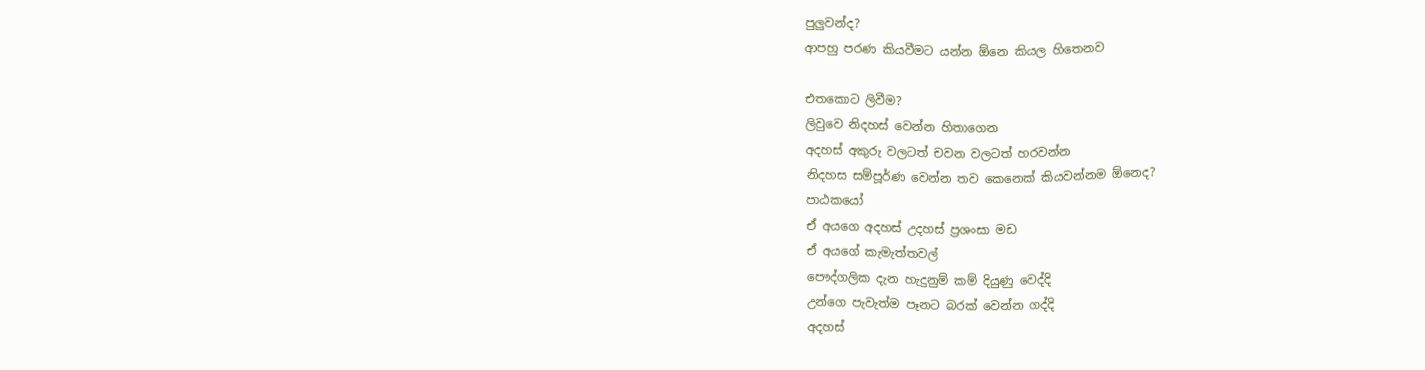පුලුවන්ද?
ආපහු පරණ කියවීමට යන්න ඕනෙ කියල හිතෙනව

එතකොට ලිවීම?
ලිවුවෙ නිදහස් වෙන්න හිතාගෙන
අදහස් අකුරු වලටත් චවන වලටත් හරවන්න
නිදහස සම්පූර්ණ වෙන්න තව කෙනෙක් කියවන්නම ඕනෙද?
පාඨකයෝ
ඒ අයගෙ අදහස් උදහස් ප්‍රශංසා මඩ
ඒ අයගේ කැමැත්තවල්
පෞද්ගලික දැන හැදුනුම් කම් දියුණු වෙද්දි
උන්ගෙ පැවැත්ම පෑනට බරක් වෙන්න ගද්දි
අදහස්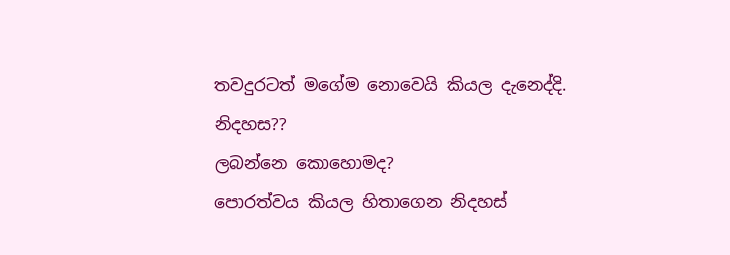තවදුරටත් මගේම නොවෙයි කියල දැනෙද්දි.
නිදහස??
ලබන්නෙ කොහොමද?
පොරත්වය කියල හිතාගෙන නිදහස්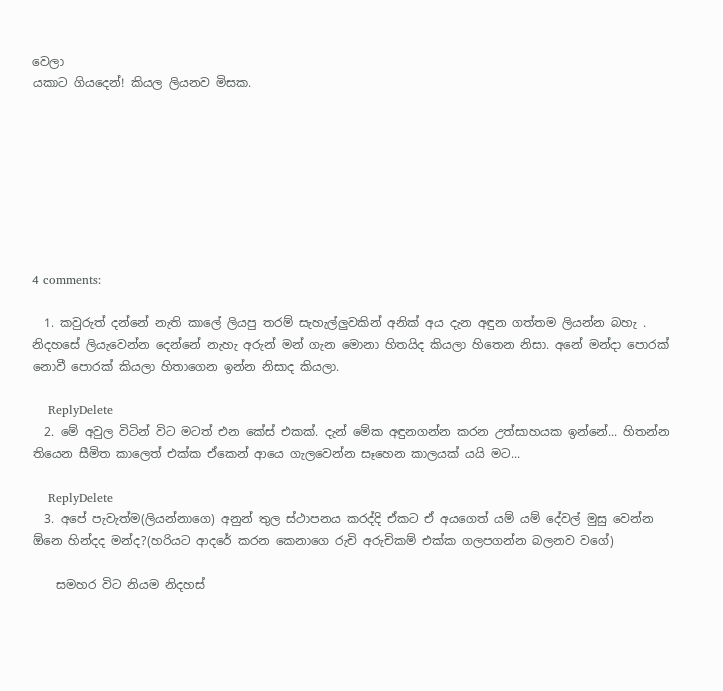වෙලා
යකාට ගියදෙන්! කියල ලියනව මිසක.








4 comments:

  1. කවුරුත් දන්නේ නැති කාලේ ලියපු තරම් සැහැල්ලුවකින් අනික් අය දැන අඳුන ගත්තම ලියන්න බහැ . නිදහසේ ලියැවෙන්න දෙන්නේ නැහැ අරුන් මන් ගැන මොනා හිතයිද කියලා හිතෙන නිසා. අනේ මන්දා පොරක් නොවී පොරක් කියලා හිතාගෙන ඉන්න නිසාද කියලා.

    ReplyDelete
  2. මේ අවුල විටින් විට මටත් එන කේස් එකක්. දැන් මේක අඳුනගන්න කරන උත්සාහයක ඉන්නේ... හිතන්න තියෙන සීමිත කාලෙත් එක්ක ඒකෙන් ආයෙ ගැලවෙන්න සෑහෙන කාලයක් යයි මට...

    ReplyDelete
  3. අපේ පැවැත්ම(ලියන්නාගෙ) අනුන් තුල ස්ථාපනය කරද්දි ඒකට ඒ අයගෙත් යම් යම් දේවල් මුසු වෙන්න ඕනෙ හින්දද මන්ද?(හරියට ආදරේ කරන කෙනාගෙ රුචි අරුචිකම් එක්ක ගලපගන්න බලනව වගේ)

    සමහර විට නියම නිදහස්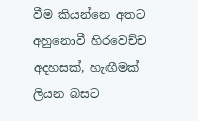වීම කියන්නෙ අතට අහුනොවී හිරවෙච්ච අදහසක්, හැඟීමක් ලියන බසට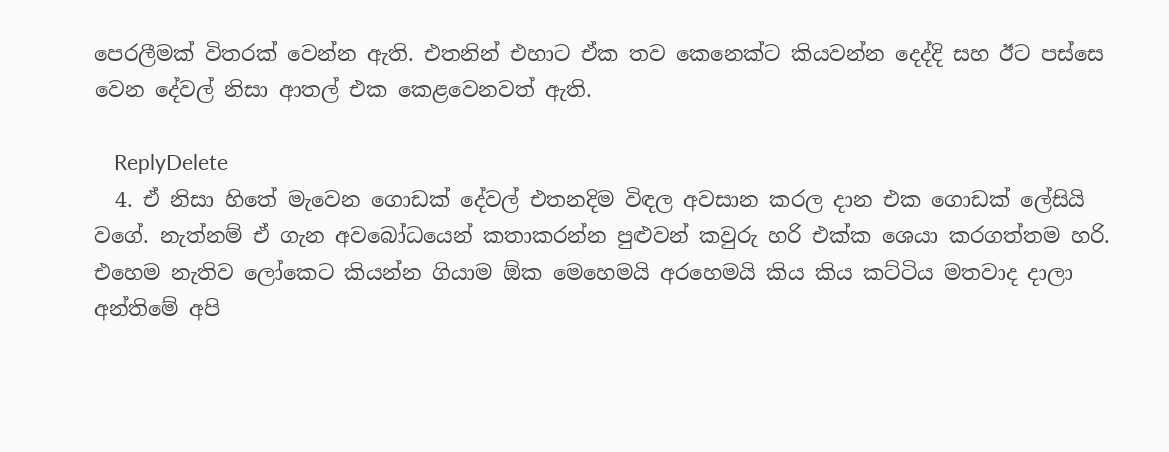පෙරලීමක් විතරක් වෙන්න ඇති. එතනින් එහාට ඒක තව කෙනෙක්ට කියවන්න දෙද්දි සහ ඊට පස්සෙ වෙන දේවල් නිසා ආතල් එක කෙළවෙනවත් ඇති.

    ReplyDelete
  4. ඒ නිසා හිතේ මැවෙන ගොඩක් දේවල් එතනදිම විඳල අවසාන කරල දාන එක ගොඩක් ලේසියි වගේ. නැත්නම් ඒ ගැන අවබෝධයෙන් කතාකරන්න පුළුවන් කවුරු හරි එක්ක ශෙයා කරගත්තම හරි. එහෙම නැතිව ලෝකෙට කියන්න ගියාම ඕක මෙහෙමයි අරහෙමයි කිය කිය කට්ටිය මතවාද දාලා අන්තිමේ අපි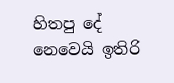හිතපු දේ නෙවෙයි ඉතිරි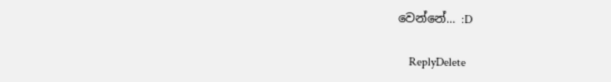වෙන්නේ... :D

    ReplyDelete